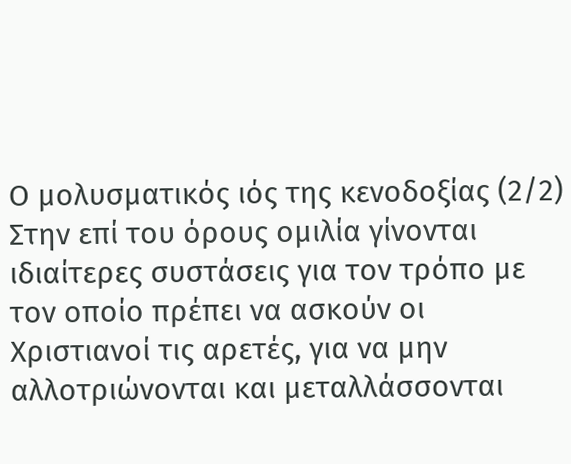Ο μολυσματικός ιός της κενοδοξίας (2/2)
Στην επί του όρους ομιλία γίνονται ιδιαίτερες συστάσεις για τον τρόπο με τον οποίο πρέπει να ασκούν οι Χριστιανοί τις αρετές, για να μην αλλοτριώνονται και μεταλλάσσονται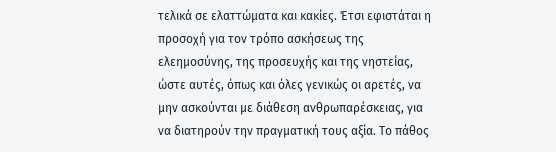τελικά σε ελαττώματα και κακίες. Έτσι εφιστάται η προσοχή για τον τρόπο ασκήσεως της ελεημοσύνης, της προσευχής και της νηστείας, ώστε αυτές, όπως και όλες γενικώς οι αρετές, να μην ασκούνται με διάθεση ανθρωπαρέσκειας, για να διατηρούν την πραγματική τους αξία. Το πάθος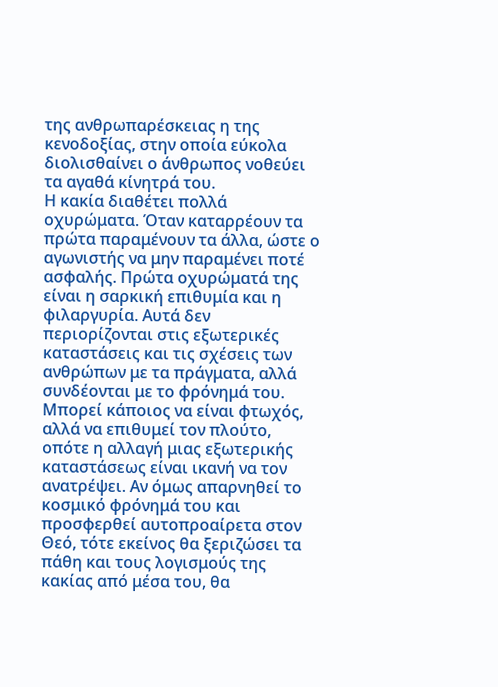της ανθρωπαρέσκειας η της κενοδοξίας, στην οποία εύκολα διολισθαίνει ο άνθρωπος νοθεύει τα αγαθά κίνητρά του.
Η κακία διαθέτει πολλά οχυρώματα. Όταν καταρρέουν τα πρώτα παραμένουν τα άλλα, ώστε ο αγωνιστής να μην παραμένει ποτέ ασφαλής. Πρώτα οχυρώματά της είναι η σαρκική επιθυμία και η φιλαργυρία. Αυτά δεν περιορίζονται στις εξωτερικές καταστάσεις και τις σχέσεις των ανθρώπων με τα πράγματα, αλλά συνδέονται με το φρόνημά του. Μπορεί κάποιος να είναι φτωχός, αλλά να επιθυμεί τον πλούτο, οπότε η αλλαγή μιας εξωτερικής καταστάσεως είναι ικανή να τον ανατρέψει. Αν όμως απαρνηθεί το κοσμικό φρόνημά του και προσφερθεί αυτοπροαίρετα στον Θεό, τότε εκείνος θα ξεριζώσει τα πάθη και τους λογισμούς της κακίας από μέσα του, θα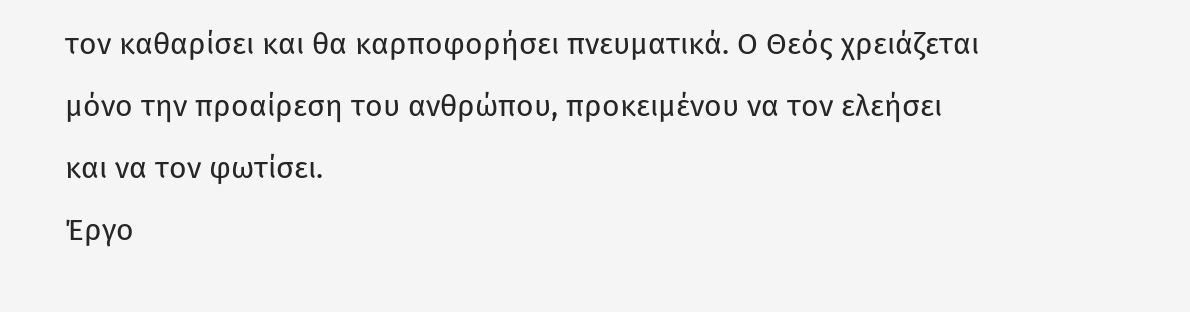τον καθαρίσει και θα καρποφορήσει πνευματικά. Ο Θεός χρειάζεται μόνο την προαίρεση του ανθρώπου, προκειμένου να τον ελεήσει και να τον φωτίσει.
Έργο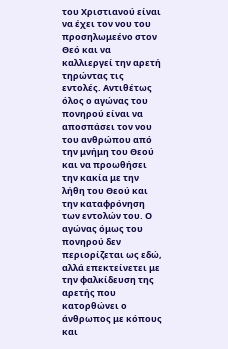του Χριστιανού είναι να έχει τον νου του προσηλωμεένο στον Θεό και να καλλιεργεί την αρετή τηρώντας τις εντολές. Αντιθέτως όλος ο αγώνας του πονηρού είναι να αποσπάσει τον νου του ανθρώπου από την μνήμη του Θεού και να προωθήσει την κακία με την λήθη του Θεού και την καταφρόνηση των εντολών του. Ο αγώνας όμως του πονηρού δεν περιορίζεται ως εδώ, αλλά επεκτείνετει με την φαλκίδευση της αρετής που κατορθώνει ο άνθρωπος με κόπους και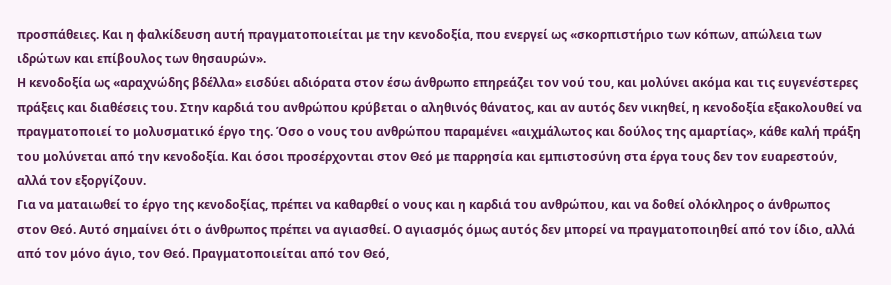προσπάθειες. Και η φαλκίδευση αυτή πραγματοποιείται με την κενοδοξία, που ενεργεί ως «σκορπιστήριο των κόπων, απώλεια των ιδρώτων και επίβουλος των θησαυρών».
Η κενοδοξία ως «αραχνώδης βδέλλα» εισδύει αδιόρατα στον έσω άνθρωπο επηρεάζει τον νού του, και μολύνει ακόμα και τις ευγενέστερες πράξεις και διαθέσεις του. Στην καρδιά του ανθρώπου κρύβεται ο αληθινός θάνατος, και αν αυτός δεν νικηθεί, η κενοδοξία εξακολουθεί να πραγματοποιεί το μολυσματικό έργο της. Όσο ο νους του ανθρώπου παραμένει «αιχμάλωτος και δούλος της αμαρτίας», κάθε καλή πράξη του μολύνεται από την κενοδοξία. Και όσοι προσέρχονται στον Θεό με παρρησία και εμπιστοσύνη στα έργα τους δεν τον ευαρεστούν, αλλά τον εξοργίζουν.
Για να ματαιωθεί το έργο της κενοδοξίας, πρέπει να καθαρθεί ο νους και η καρδιά του ανθρώπου, και να δοθεί ολόκληρος ο άνθρωπος στον Θεό. Αυτό σημαίνει ότι ο άνθρωπος πρέπει να αγιασθεί. Ο αγιασμός όμως αυτός δεν μπορεί να πραγματοποιηθεί από τον ίδιο, αλλά από τον μόνο άγιο, τον Θεό. Πραγματοποιείται από τον Θεό,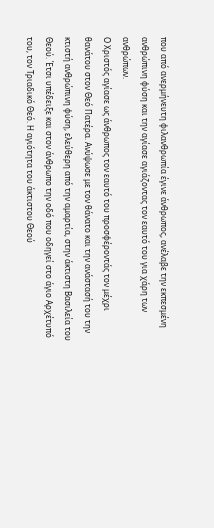που από ανερμήνευτη φιλανθρωπία έγινε άνθρωπος, ανέλαβε την εκπεσμένη ανθρώπινη φύση και την αγίασε αγιάζοντας τον εαυτό του για χάρη των ανθρώπων.
Ο Χριστός αγίασε ως άνθρωπος τον εαυτό του προσφέροντάς τον μέχρι θανάτου στον Θεό Πατέρα. Ανύψωσε με τον θάνατο και την ανάστασή του την κτιστή ανθρώπινη φύση, ελεύθερη από την αμαρτία, στην άκτιστη Βασιλεία του Θεού. Έτσι υπέδειξε και στον άνθρωπο την οδό που οδηγεί στο άγιο Αρχέτυπό του, τον Τριαδικό Θεό. Η αγιότητα του άκτιστου Θεού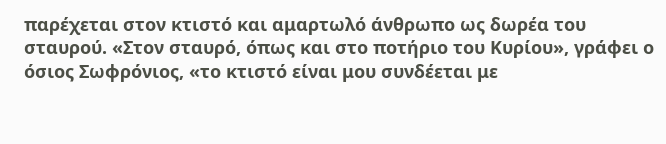παρέχεται στον κτιστό και αμαρτωλό άνθρωπο ως δωρέα του σταυρού. «Στον σταυρό, όπως και στο ποτήριο του Κυρίου», γράφει ο όσιος Σωφρόνιος, «το κτιστό είναι μου συνδέεται με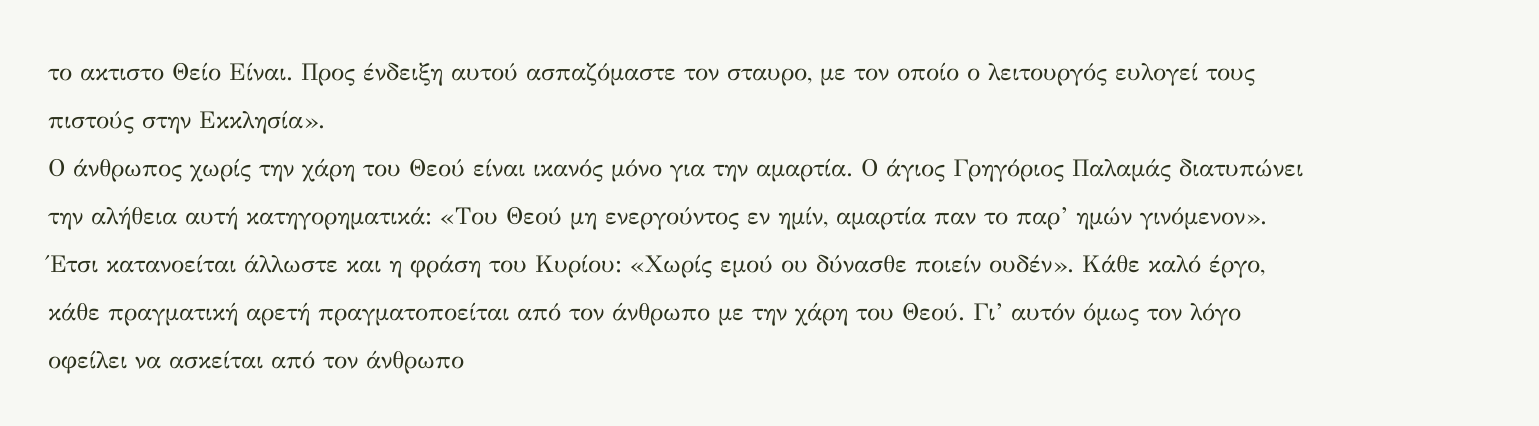το ακτιστο Θείο Είναι. Προς ένδειξη αυτού ασπαζόμαστε τον σταυρο, με τον οποίο ο λειτουργός ευλογεί τους πιστούς στην Εκκλησία».
Ο άνθρωπος χωρίς την χάρη του Θεού είναι ικανός μόνο για την αμαρτία. Ο άγιος Γρηγόριος Παλαμάς διατυπώνει την αλήθεια αυτή κατηγορηματικά: «Του Θεού μη ενεργούντος εν ημίν, αμαρτία παν το παρ’ ημών γινόμενον». Έτσι κατανοείται άλλωστε και η φράση του Κυρίου: «Χωρίς εμού ου δύνασθε ποιείν ουδέν». Κάθε καλό έργο, κάθε πραγματική αρετή πραγματοποείται από τον άνθρωπο με την χάρη του Θεού. Γι’ αυτόν όμως τον λόγο οφείλει να ασκείται από τον άνθρωπο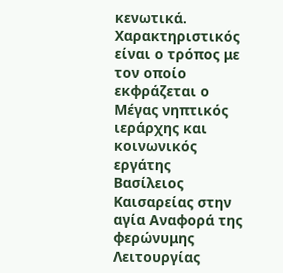κενωτικά.
Χαρακτηριστικός είναι ο τρόπος με τον οποίο εκφράζεται ο Μέγας νηπτικός ιεράρχης και κοινωνικός εργάτης Βασίλειος Καισαρείας στην αγία Αναφορά της φερώνυμης Λειτουργίας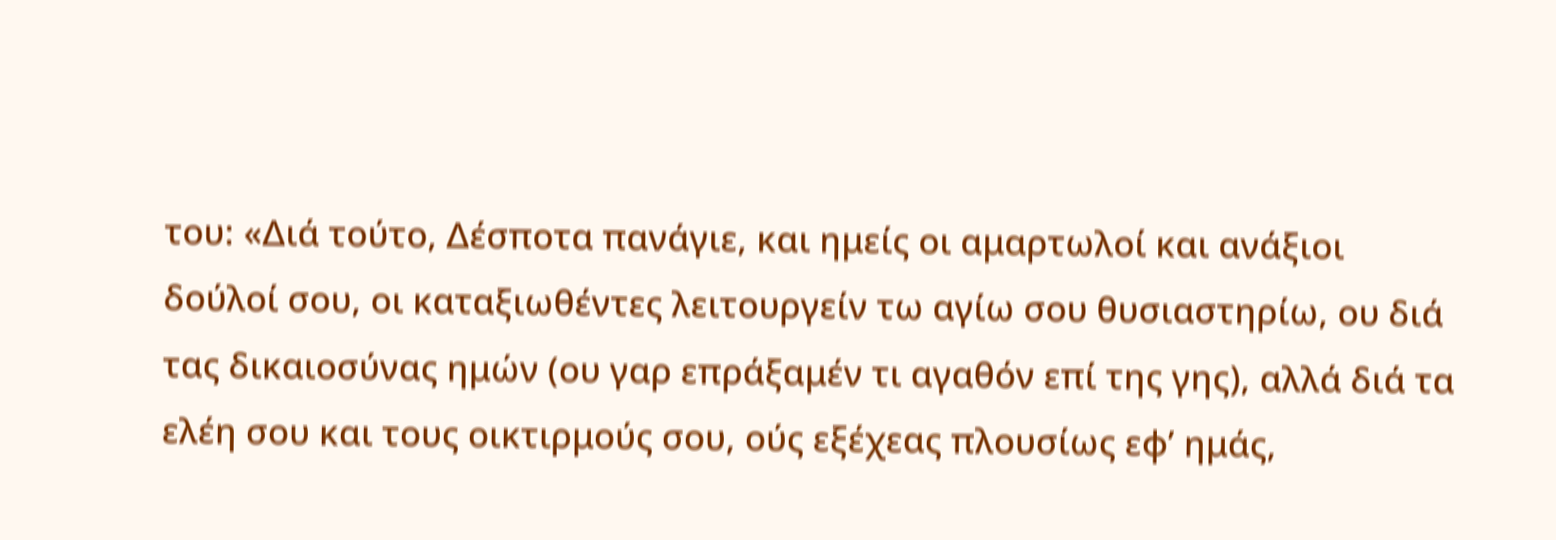του: «Διά τούτο, Δέσποτα πανάγιε, και ημείς οι αμαρτωλοί και ανάξιοι δούλοί σου, οι καταξιωθέντες λειτουργείν τω αγίω σου θυσιαστηρίω, ου διά τας δικαιοσύνας ημών (ου γαρ επράξαμέν τι αγαθόν επί της γης), αλλά διά τα ελέη σου και τους οικτιρμούς σου, ούς εξέχεας πλουσίως εφ’ ημάς,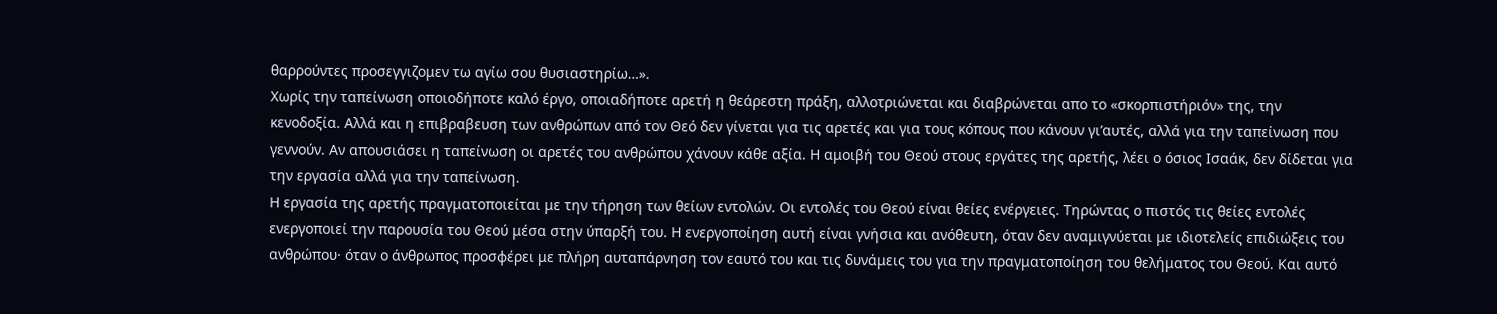θαρρούντες προσεγγιζομεν τω αγίω σου θυσιαστηρίω…».
Χωρίς την ταπείνωση οποιοδήποτε καλό έργο, οποιαδήποτε αρετή η θεάρεστη πράξη, αλλοτριώνεται και διαβρώνεται απο το «σκορπιστήριόν» της, την κενοδοξία. Αλλά και η επιβραβευση των ανθρώπων από τον Θεό δεν γίνεται για τις αρετές και για τους κόπους που κάνουν γι’αυτές, αλλά για την ταπείνωση που γεννούν. Αν απουσιάσει η ταπείνωση οι αρετές του ανθρώπου χάνουν κάθε αξία. Η αμοιβή του Θεού στους εργάτες της αρετής, λέει ο όσιος Ισαάκ, δεν δίδεται για την εργασία αλλά για την ταπείνωση.
Η εργασία της αρετής πραγματοποιείται με την τήρηση των θείων εντολών. Οι εντολές του Θεού είναι θείες ενέργειες. Τηρώντας ο πιστός τις θείες εντολές ενεργοποιεί την παρουσία του Θεού μέσα στην ύπαρξή του. Η ενεργοποίηση αυτή είναι γνήσια και ανόθευτη, όταν δεν αναμιγνύεται με ιδιοτελείς επιδιώξεις του ανθρώπου· όταν ο άνθρωπος προσφέρει με πλήρη αυταπάρνηση τον εαυτό του και τις δυνάμεις του για την πραγματοποίηση του θελήματος του Θεού. Και αυτό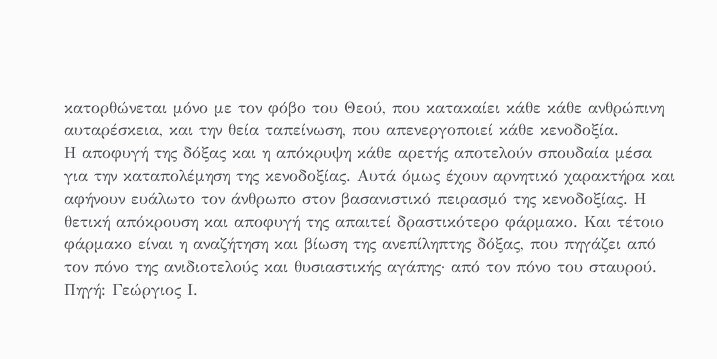κατορθώνεται μόνο με τον φόβο του Θεού, που κατακαίει κάθε κάθε ανθρώπινη αυταρέσκεια, και την θεία ταπείνωση, που απενεργοποιεί κάθε κενοδοξία.
Η αποφυγή της δόξας και η απόκρυψη κάθε αρετής αποτελούν σπουδαία μέσα για την καταπολέμηση της κενοδοξίας. Αυτά όμως έχουν αρνητικό χαρακτήρα και αφήνουν ευάλωτο τον άνθρωπο στον βασανιστικό πειρασμό της κενοδοξίας. Η θετική απόκρουση και αποφυγή της απαιτεί δραστικότερο φάρμακο. Και τέτοιο φάρμακο είναι η αναζήτηση και βίωση της ανεπίληπτης δόξας, που πηγάζει από τον πόνο της ανιδιοτελούς και θυσιαστικής αγάπης· από τον πόνο του σταυρού.
Πηγή: Γεώργιος Ι.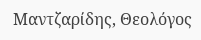Μαντζαρίδης, Θεολόγος